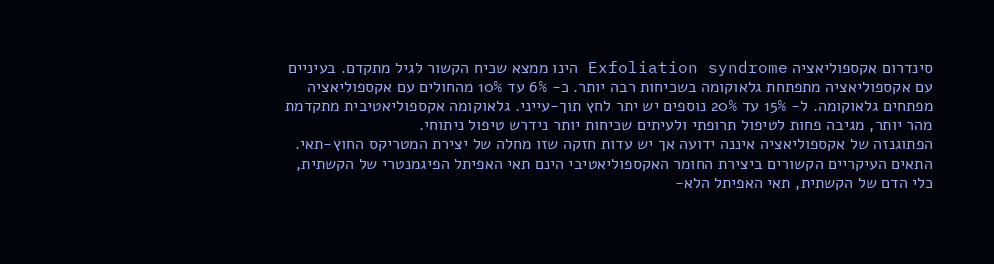סינדרום אקספוליאציה Exfoliation syndrome הינו ממצא שכיח הקשור לגיל מתקדם. בעיניים עם אקספוליאציה מתפתחת גלאוקומה בשכיחות רבה יותר. כ- 6% עד 10% מהחולים עם אקספוליאציה מפתחים גלאוקומה. ל- 15% עד 20% נוספים יש יתר לחץ תוך-עייני. גלאוקומה אקספוליאטיבית מתקדמת מהר יותר, מגיבה פחות לטיפול תרופתי ולעיתים שכיחות יותר נידרש טיפול ניתוחי.
הפתוגנזה של אקספוליאציה איננה ידועה אך יש עדות חזקה שזו מחלה של יצירת המטריקס החוץ-תאי. התאים העיקריים הקשורים ביצירת החומר האקספוליאטיבי הינם תאי האפיתל הפיגמנטרי של הקשתית, כלי הדם של הקשתית, תאי האפיתל הלא-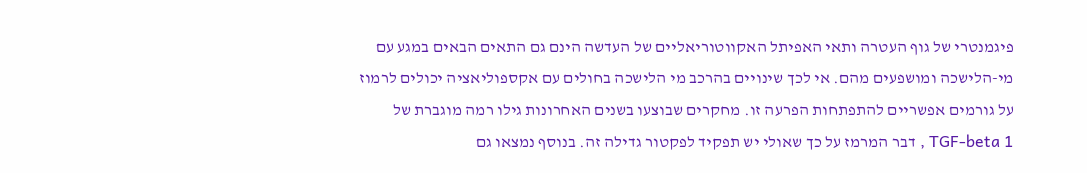פיגמנטרי של גוף העטרה ותאי האפיתל האקווטוריאליים של העדשה הינם גם התאים הבאים במגע עם מי-הלישכה ומושפעים מהם. אי לכך שינויים בהרכב מי הלישכה בחולים עם אקספוליאציה יכולים לרמוז על גורמים אפשריים להתפתחות הפרעה זו. מחקרים שבוצעו בשנים האחרונות גילו רמה מוגברת של TGF-beta 1 , דבר המרמז על כך שאולי יש תפקיד לפקטור גדילה זה. בנוסף נמצאו גם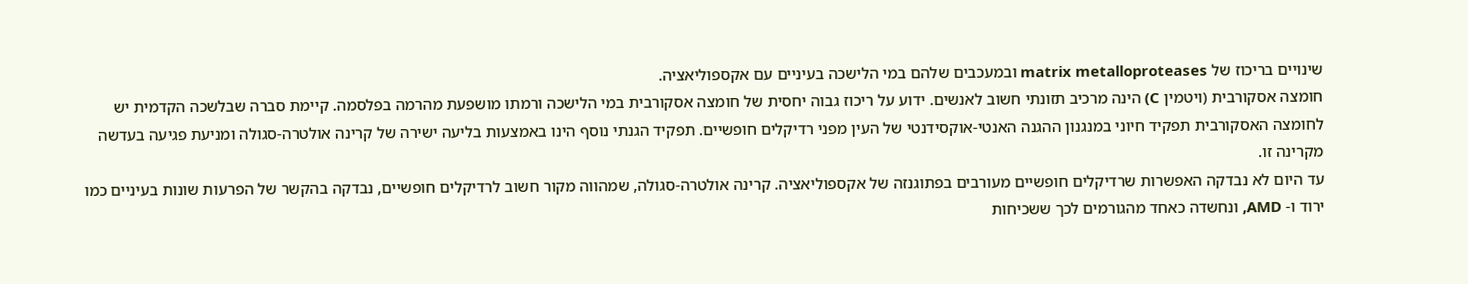שינויים בריכוז של matrix metalloproteases ובמעכבים שלהם במי הלישכה בעיניים עם אקספוליאציה.
חומצה אסקורבית (ויטמין C) הינה מרכיב תזונתי חשוב לאנשים. ידוע על ריכוז גבוה יחסית של חומצה אסקורבית במי הלישכה ורמתו מושפעת מהרמה בפלסמה. קיימת סברה שבלשכה הקדמית יש לחומצה האסקורבית תפקיד חיוני במנגנון ההגנה האנטי-אוקסידנטי של העין מפני רדיקלים חופשיים. תפקיד הגנתי נוסף הינו באמצעות בליעה ישירה של קרינה אולטרה-סגולה ומניעת פגיעה בעדשה מקרינה זו.
עד היום לא נבדקה האפשרות שרדיקלים חופשיים מעורבים בפתוגנזה של אקספוליאציה. קרינה אולטרה-סגולה, שמהווה מקור חשוב לרדיקלים חופשיים, נבדקה בהקשר של הפרעות שונות בעיניים כמו ירוד ו- AMD, ונחשדה כאחד מהגורמים לכך ששכיחות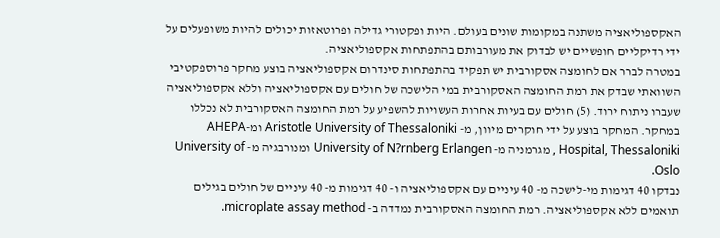האקספוליאציה משתנה במקומות שונים בעולם. היות ופקטורי גדילה ופרוטאזות יכולים להיות משופעלים על ידי רדיקליים חופשיים יש לבדוק את מעורבותם בהתפתחות אקספוליאציה.
במטרה לברר אם לחומצה אסקורבית יש תפקיד בהתפתחות סינדרום אקספוליאציה בוצע מחקר פרוספקטיבי השוואתי שבדק את רמת החומצה האסקורבית במי הלישכה של חולים עם אקספוליאציה וללא אקספוליאציה שעברו ניתוח ירוד. (5) חולים עם בעיות אחרות העשויות להשפיע על רמת החומצה האסקורבית לא נכללו במחקר. המחקר בוצע על ידי חוקרים מיוון, מ- Aristotle University of Thessaloniki ומ-AHEPA Hospital, Thessaloniki , מגרמניה מ- University of N?rnberg Erlangen ומנורבגיה מ- University of Oslo.
נבדקו 40 דגימות מי-לישכה מ- 40 עיניים עם אקספוליאציה ו- 40 דגימות מ- 40 עיניים של חולים בגילים תואמים ללא אקספוליאציה. רמת החומצה האסקורבית נמדדה ב- microplate assay method.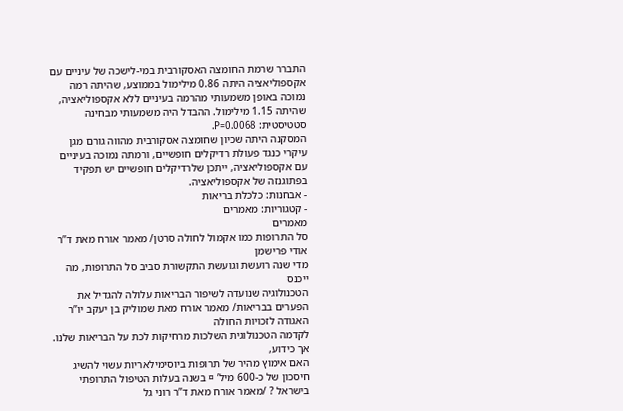התברר שרמת החומצה האסקורבית במי-לישכה של עיניים עם אקספוליאציה היתה 0.86 מילימול בממוצע, שהיתה רמה נמוכה באופן משמעותי מהרמה בעיניים ללא אקספוליאציה, שהיתה 1.15 מילימול. ההבדל היה משמעותי מבחינה סטטיסטית: P=0.0068.
המסקנה היתה שכיון שחומצה אסקורבית מהווה גורם מגן עיקרי כנגד פעולת רדיקלים חופשיים, ורמתה נמוכה בעיניים עם אקספוליאציה, ייתכן שלרדיקלים חופשיים יש תפקיד בפתוגנזה של אקספוליאציה.
- אבחנות: כלכלת בריאות
- קטגוריות: מאמרים
מאמרים
סל התרופות כמו אקמול לחולה סרטן/ מאמר אורח מאת ד”ר אודי פרישמן
מדי שנה רועשת וגועשת התקשורת סביב סל התרופות, מה ייכנס
הטכנולוגיה שנועדה לשיפור הבריאות עלולה להגדיל את הפערים בבריאות/ מאמר אורח מאת שמוליק בן יעקב יו”ר האגודה לזכויות החולה
לקדמה הטכנולוגית השלכות מרחיקות לכת על הבריאות שלנו. אך כידוע,
האם אימוץ מהיר של תרופות ביוסימילאריות עשוי להשיג חיסכון של כ-600 מיל’ ¤ בשנה בעלות הטיפול התרופתי בישראל ? /מאמר אורח מאת ד”ר רוני גל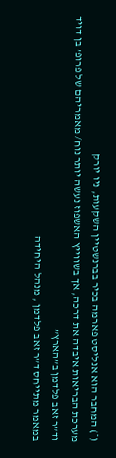(*) המחבר הוא אנליסט פארמה בכיר בברנשטיין השקעות, ניו יורק
מערכת הבריאות איבדה את דרכה, אך בשווייץ האשפוז נעשה יותר נוח/ מאמריהם של פרופ’ בן דויד וד”ר זאב פלדמן ב”הארץ”
במאמר מתייחס ד”ר זאב פלדמן , מנהל היחידה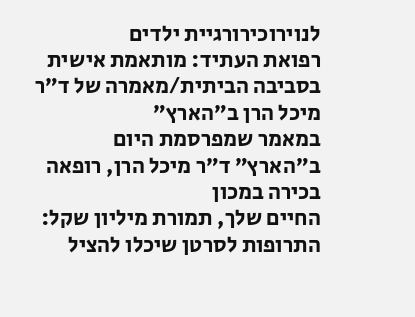לנוירוכירורגיית ילדים
רפואת העתיד: מותאמת אישית בסביבה הביתית/מאמרה של ד”ר מיכל הרן ב”הארץ”
במאמר שמפרסמת היום ב”הארץ” ד”ר מיכל הרן, רופאה בכירה במכון
החיים שלך, תמורת מיליון שקל: התרופות לסרטן שיכלו להציל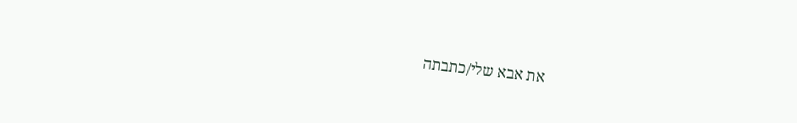את אבא שלי/כתבתה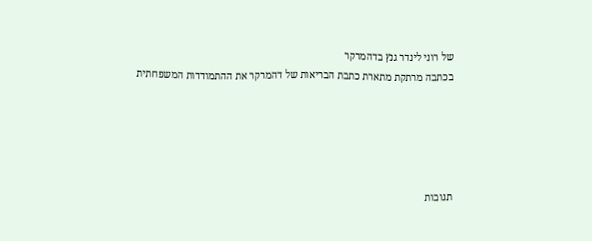של רוני לינדר גנץ בדהמרקר
בכתבה מרתקת מתארת כתבת הבריאות של דהמרקר את ההתמודדות המשפחתית





תגובות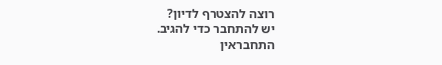רוצה להצטרף לדיון?
יש להתחבר כדי להגיב.
התחבראין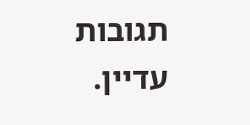תגובות עדיין.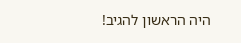היה הראשון להגיב!